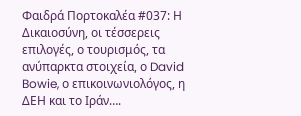Φαιδρά Πορτοκαλέα #037: Η Δικαιοσύνη, οι τέσσερεις επιλογές, ο τουρισμός, τα ανύπαρκτα στοιχεία, ο David Bowie, ο επικοινωνιολόγος, η ΔΕΗ και το Ιράν….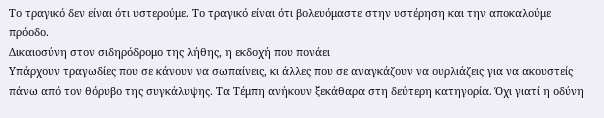Το τραγικό δεν είναι ότι υστερούμε. Το τραγικό είναι ότι βολευόμαστε στην υστέρηση και την αποκαλούμε πρόοδο.
Δικαιοσύνη στον σιδηρόδρομο της λήθης, η εκδοχή που πονάει
Υπάρχουν τραγωδίες που σε κάνουν να σωπαίνεις, κι άλλες που σε αναγκάζουν να ουρλιάζεις για να ακουστείς πάνω από τον θόρυβο της συγκάλυψης. Τα Τέμπη ανήκουν ξεκάθαρα στη δεύτερη κατηγορία. Όχι γιατί η οδύνη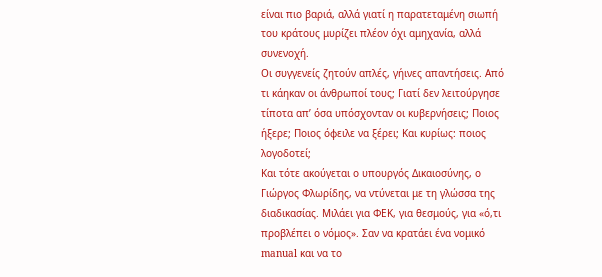είναι πιο βαριά, αλλά γιατί η παρατεταμένη σιωπή του κράτους μυρίζει πλέον όχι αμηχανία, αλλά συνενοχή.
Οι συγγενείς ζητούν απλές, γήινες απαντήσεις. Από τι κάηκαν οι άνθρωποί τους; Γιατί δεν λειτούργησε τίποτα απ’ όσα υπόσχονταν οι κυβερνήσεις; Ποιος ήξερε; Ποιος όφειλε να ξέρει; Και κυρίως: ποιος λογοδοτεί;
Και τότε ακούγεται ο υπουργός Δικαιοσύνης, ο Γιώργος Φλωρίδης, να ντύνεται με τη γλώσσα της διαδικασίας. Μιλάει για ΦΕΚ, για θεσμούς, για «ό,τι προβλέπει ο νόμος». Σαν να κρατάει ένα νομικό manual και να το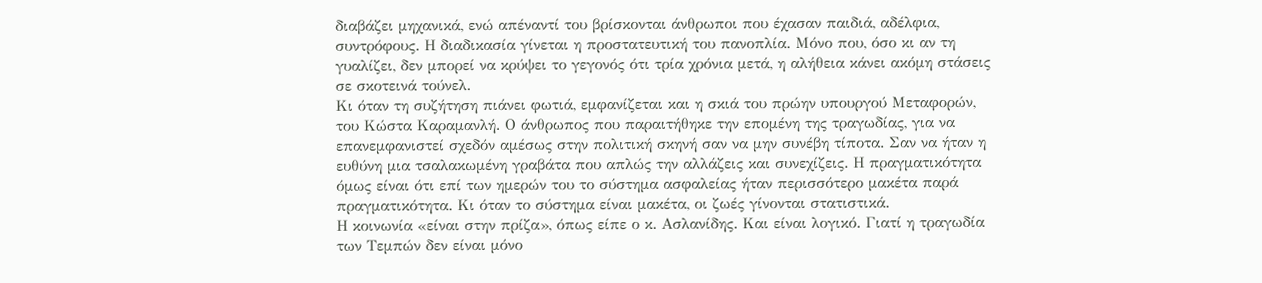διαβάζει μηχανικά, ενώ απέναντί του βρίσκονται άνθρωποι που έχασαν παιδιά, αδέλφια, συντρόφους. Η διαδικασία γίνεται η προστατευτική του πανοπλία. Μόνο που, όσο κι αν τη γυαλίζει, δεν μπορεί να κρύψει το γεγονός ότι τρία χρόνια μετά, η αλήθεια κάνει ακόμη στάσεις σε σκοτεινά τούνελ.
Κι όταν τη συζήτηση πιάνει φωτιά, εμφανίζεται και η σκιά του πρώην υπουργού Μεταφορών, του Κώστα Καραμανλή. Ο άνθρωπος που παραιτήθηκε την επομένη της τραγωδίας, για να επανεμφανιστεί σχεδόν αμέσως στην πολιτική σκηνή σαν να μην συνέβη τίποτα. Σαν να ήταν η ευθύνη μια τσαλακωμένη γραβάτα που απλώς την αλλάζεις και συνεχίζεις. Η πραγματικότητα όμως είναι ότι επί των ημερών του το σύστημα ασφαλείας ήταν περισσότερο μακέτα παρά πραγματικότητα. Κι όταν το σύστημα είναι μακέτα, οι ζωές γίνονται στατιστικά.
Η κοινωνία «είναι στην πρίζα», όπως είπε ο κ. Ασλανίδης. Και είναι λογικό. Γιατί η τραγωδία των Τεμπών δεν είναι μόνο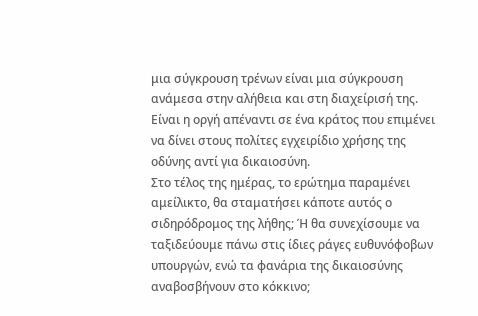μια σύγκρουση τρένων είναι μια σύγκρουση ανάμεσα στην αλήθεια και στη διαχείρισή της. Είναι η οργή απέναντι σε ένα κράτος που επιμένει να δίνει στους πολίτες εγχειρίδιο χρήσης της οδύνης αντί για δικαιοσύνη.
Στο τέλος της ημέρας, το ερώτημα παραμένει αμείλικτο, θα σταματήσει κάποτε αυτός ο σιδηρόδρομος της λήθης; Ή θα συνεχίσουμε να ταξιδεύουμε πάνω στις ίδιες ράγες ευθυνόφοβων υπουργών, ενώ τα φανάρια της δικαιοσύνης αναβοσβήνουν στο κόκκινο;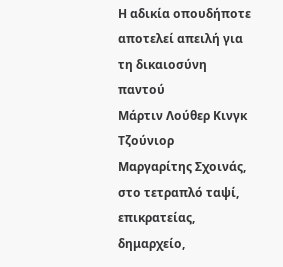Η αδικία οπουδήποτε αποτελεί απειλή για τη δικαιοσύνη παντού
Μάρτιν Λούθερ Κινγκ Τζούνιορ
Μαργαρίτης Σχοινάς, στο τετραπλό ταψί, επικρατείας, δημαρχείο,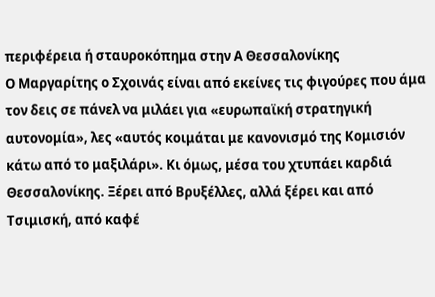περιφέρεια ή σταυροκόπημα στην Α Θεσσαλονίκης
Ο Μαργαρίτης ο Σχοινάς είναι από εκείνες τις φιγούρες που άμα τον δεις σε πάνελ να μιλάει για «ευρωπαϊκή στρατηγική αυτονομία», λες «αυτός κοιμάται με κανονισμό της Κομισιόν κάτω από το μαξιλάρι». Κι όμως, μέσα του χτυπάει καρδιά Θεσσαλονίκης. Ξέρει από Βρυξέλλες, αλλά ξέρει και από Τσιμισκή, από καφέ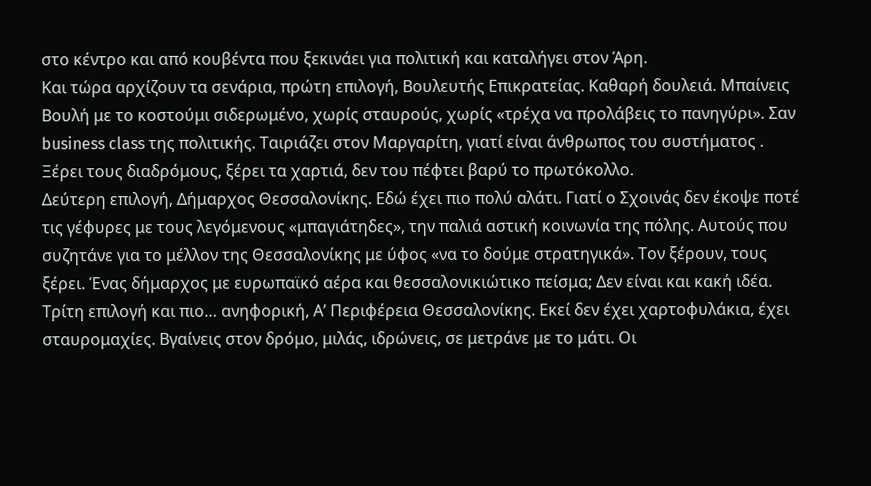στο κέντρο και από κουβέντα που ξεκινάει για πολιτική και καταλήγει στον Άρη.
Και τώρα αρχίζουν τα σενάρια, πρώτη επιλογή, Βουλευτής Επικρατείας. Καθαρή δουλειά. Μπαίνεις Βουλή με το κοστούμι σιδερωμένο, χωρίς σταυρούς, χωρίς «τρέχα να προλάβεις το πανηγύρι». Σαν business class της πολιτικής. Ταιριάζει στον Μαργαρίτη, γιατί είναι άνθρωπος του συστήματος . Ξέρει τους διαδρόμους, ξέρει τα χαρτιά, δεν του πέφτει βαρύ το πρωτόκολλο.
Δεύτερη επιλογή, Δήμαρχος Θεσσαλονίκης. Εδώ έχει πιο πολύ αλάτι. Γιατί ο Σχοινάς δεν έκοψε ποτέ τις γέφυρες με τους λεγόμενους «μπαγιάτηδες», την παλιά αστική κοινωνία της πόλης. Αυτούς που συζητάνε για το μέλλον της Θεσσαλονίκης με ύφος «να το δούμε στρατηγικά». Τον ξέρουν, τους ξέρει. Ένας δήμαρχος με ευρωπαϊκό αέρα και θεσσαλονικιώτικο πείσμα; Δεν είναι και κακή ιδέα.
Τρίτη επιλογή και πιο… ανηφορική, Α’ Περιφέρεια Θεσσαλονίκης. Εκεί δεν έχει χαρτοφυλάκια, έχει σταυρομαχίες. Βγαίνεις στον δρόμο, μιλάς, ιδρώνεις, σε μετράνε με το μάτι. Οι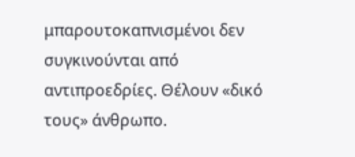μπαρουτοκαπνισμένοι δεν συγκινούνται από αντιπροεδρίες. Θέλουν «δικό τους» άνθρωπο.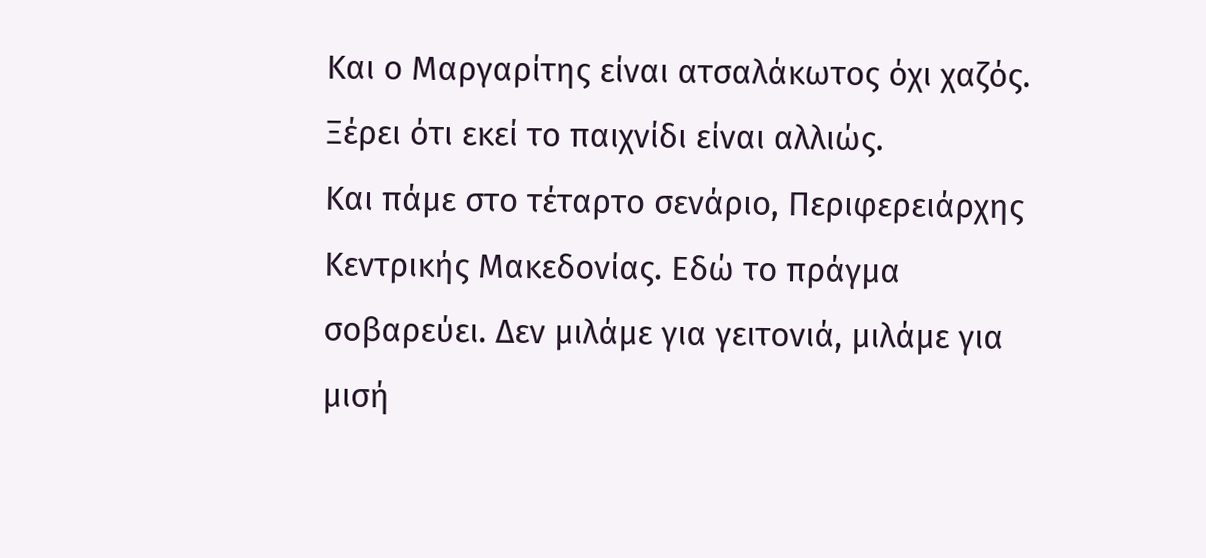Και ο Μαργαρίτης είναι ατσαλάκωτος όχι χαζός. Ξέρει ότι εκεί το παιχνίδι είναι αλλιώς.
Και πάμε στο τέταρτο σενάριο, Περιφερειάρχης Κεντρικής Μακεδονίας. Εδώ το πράγμα σοβαρεύει. Δεν μιλάμε για γειτονιά, μιλάμε για μισή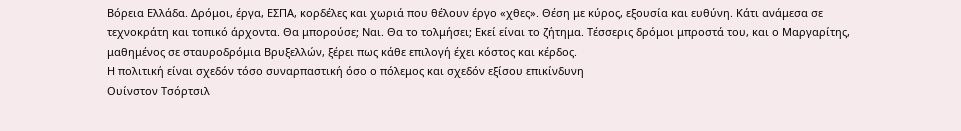Βόρεια Ελλάδα. Δρόμοι, έργα, ΕΣΠΑ, κορδέλες και χωριά που θέλουν έργο «χθες». Θέση με κύρος, εξουσία και ευθύνη. Κάτι ανάμεσα σε τεχνοκράτη και τοπικό άρχοντα. Θα μπορούσε; Ναι. Θα το τολμήσει; Εκεί είναι το ζήτημα. Τέσσερις δρόμοι μπροστά του, και ο Μαργαρίτης, μαθημένος σε σταυροδρόμια Βρυξελλών, ξέρει πως κάθε επιλογή έχει κόστος και κέρδος.
Η πολιτική είναι σχεδόν τόσο συναρπαστική όσο ο πόλεμος και σχεδόν εξίσου επικίνδυνη
Ουίνστον Τσόρτσιλ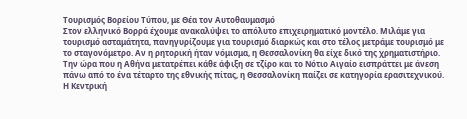Τουρισμός Βορείου Τύπου, με Θέα τον Αυτοθαυμασμό
Στον ελληνικό Βορρά έχουμε ανακαλύψει το απόλυτο επιχειρηματικό μοντέλο. Μιλάμε για τουρισμό ασταμάτητα, πανηγυρίζουμε για τουρισμό διαρκώς και στο τέλος μετράμε τουρισμό με το σταγονόμετρο. Αν η ρητορική ήταν νόμισμα, η Θεσσαλονίκη θα είχε δικό της χρηματιστήριο.
Την ώρα που η Αθήνα μετατρέπει κάθε άφιξη σε τζίρο και το Νότιο Αιγαίο εισπράττει με άνεση πάνω από το ένα τέταρτο της εθνικής πίτας, η Θεσσαλονίκη παίζει σε κατηγορία ερασιτεχνικού. Η Κεντρική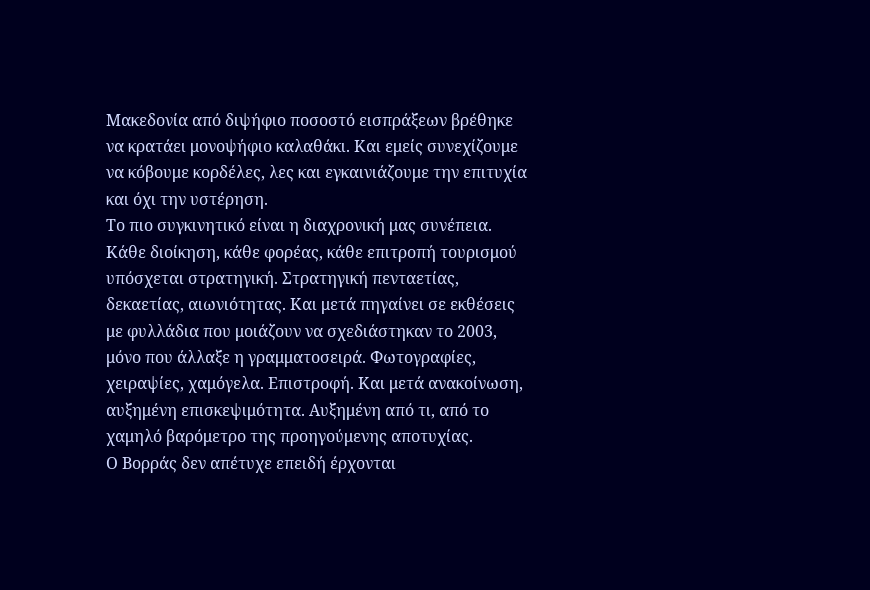Μακεδονία από διψήφιο ποσοστό εισπράξεων βρέθηκε να κρατάει μονοψήφιο καλαθάκι. Και εμείς συνεχίζουμε να κόβουμε κορδέλες, λες και εγκαινιάζουμε την επιτυχία και όχι την υστέρηση.
Το πιο συγκινητικό είναι η διαχρονική μας συνέπεια. Κάθε διοίκηση, κάθε φορέας, κάθε επιτροπή τουρισμού υπόσχεται στρατηγική. Στρατηγική πενταετίας, δεκαετίας, αιωνιότητας. Και μετά πηγαίνει σε εκθέσεις με φυλλάδια που μοιάζουν να σχεδιάστηκαν το 2003, μόνο που άλλαξε η γραμματοσειρά. Φωτογραφίες, χειραψίες, χαμόγελα. Επιστροφή. Και μετά ανακοίνωση, αυξημένη επισκεψιμότητα. Αυξημένη από τι, από το χαμηλό βαρόμετρο της προηγούμενης αποτυχίας.
Ο Βορράς δεν απέτυχε επειδή έρχονται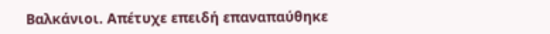Βαλκάνιοι. Απέτυχε επειδή επαναπαύθηκε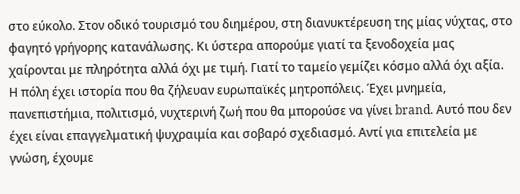στο εύκολο. Στον οδικό τουρισμό του διημέρου, στη διανυκτέρευση της μίας νύχτας, στο φαγητό γρήγορης κατανάλωσης. Κι ύστερα απορούμε γιατί τα ξενοδοχεία μας χαίρονται με πληρότητα αλλά όχι με τιμή. Γιατί το ταμείο γεμίζει κόσμο αλλά όχι αξία.
Η πόλη έχει ιστορία που θα ζήλευαν ευρωπαϊκές μητροπόλεις. Έχει μνημεία, πανεπιστήμια, πολιτισμό, νυχτερινή ζωή που θα μπορούσε να γίνει brand. Αυτό που δεν έχει είναι επαγγελματική ψυχραιμία και σοβαρό σχεδιασμό. Αντί για επιτελεία με γνώση, έχουμε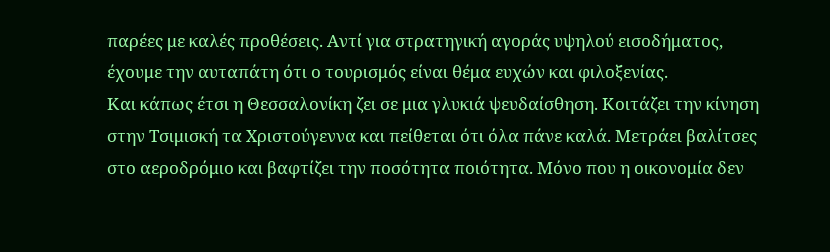παρέες με καλές προθέσεις. Αντί για στρατηγική αγοράς υψηλού εισοδήματος, έχουμε την αυταπάτη ότι ο τουρισμός είναι θέμα ευχών και φιλοξενίας.
Και κάπως έτσι η Θεσσαλονίκη ζει σε μια γλυκιά ψευδαίσθηση. Κοιτάζει την κίνηση στην Τσιμισκή τα Χριστούγεννα και πείθεται ότι όλα πάνε καλά. Μετράει βαλίτσες στο αεροδρόμιο και βαφτίζει την ποσότητα ποιότητα. Μόνο που η οικονομία δεν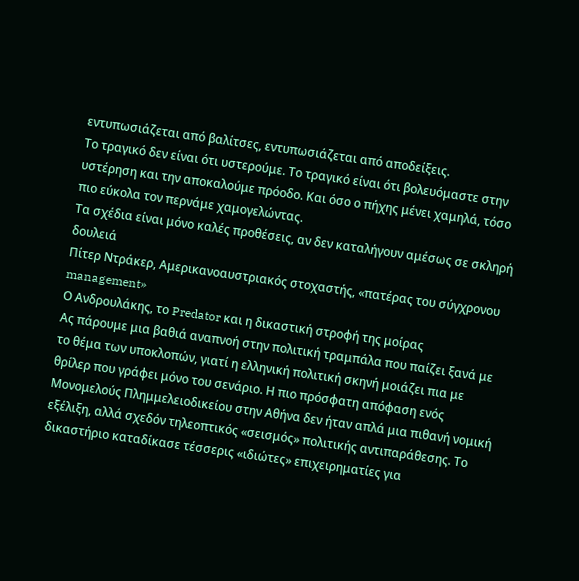εντυπωσιάζεται από βαλίτσες, εντυπωσιάζεται από αποδείξεις.
Το τραγικό δεν είναι ότι υστερούμε. Το τραγικό είναι ότι βολευόμαστε στην υστέρηση και την αποκαλούμε πρόοδο. Και όσο ο πήχης μένει χαμηλά, τόσο πιο εύκολα τον περνάμε χαμογελώντας.
Τα σχέδια είναι μόνο καλές προθέσεις, αν δεν καταλήγουν αμέσως σε σκληρή δουλειά
Πίτερ Ντράκερ, Αμερικανοαυστριακός στοχαστής, «πατέρας του σύγχρονου management»
Ο Ανδρουλάκης, το Predator και η δικαστική στροφή της μοίρας
Ας πάρουμε μια βαθιά αναπνοή στην πολιτική τραμπάλα που παίζει ξανά με το θέμα των υποκλοπών, γιατί η ελληνική πολιτική σκηνή μοιάζει πια με θρίλερ που γράφει μόνο του σενάριο. Η πιο πρόσφατη απόφαση ενός Μονομελούς Πλημμελειοδικείου στην Αθήνα δεν ήταν απλά μια πιθανή νομική εξέλιξη, αλλά σχεδόν τηλεοπτικός «σεισμός» πολιτικής αντιπαράθεσης. Το δικαστήριο καταδίκασε τέσσερις «ιδιώτες» επιχειρηματίες για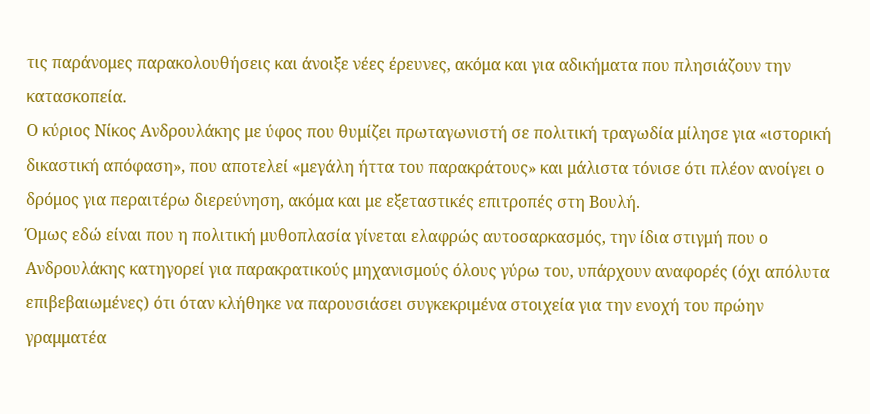τις παράνομες παρακολουθήσεις και άνοιξε νέες έρευνες, ακόμα και για αδικήματα που πλησιάζουν την κατασκοπεία.
Ο κύριος Νίκος Ανδρουλάκης με ύφος που θυμίζει πρωταγωνιστή σε πολιτική τραγωδία μίλησε για «ιστορική δικαστική απόφαση», που αποτελεί «μεγάλη ήττα του παρακράτους» και μάλιστα τόνισε ότι πλέον ανοίγει ο δρόμος για περαιτέρω διερεύνηση, ακόμα και με εξεταστικές επιτροπές στη Βουλή.
Όμως εδώ είναι που η πολιτική μυθοπλασία γίνεται ελαφρώς αυτοσαρκασμός, την ίδια στιγμή που ο Ανδρουλάκης κατηγορεί για παρακρατικούς μηχανισμούς όλους γύρω του, υπάρχουν αναφορές (όχι απόλυτα επιβεβαιωμένες) ότι όταν κλήθηκε να παρουσιάσει συγκεκριμένα στοιχεία για την ενοχή του πρώην γραμματέα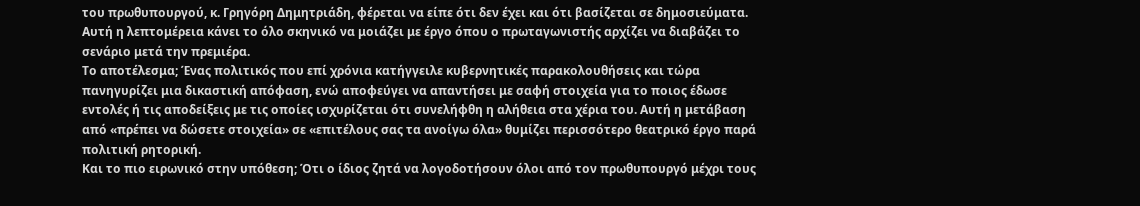του πρωθυπουργού, κ. Γρηγόρη Δημητριάδη, φέρεται να είπε ότι δεν έχει και ότι βασίζεται σε δημοσιεύματα. Αυτή η λεπτομέρεια κάνει το όλο σκηνικό να μοιάζει με έργο όπου ο πρωταγωνιστής αρχίζει να διαβάζει το σενάριο μετά την πρεμιέρα.
Το αποτέλεσμα; Ένας πολιτικός που επί χρόνια κατήγγειλε κυβερνητικές παρακολουθήσεις και τώρα πανηγυρίζει μια δικαστική απόφαση, ενώ αποφεύγει να απαντήσει με σαφή στοιχεία για το ποιος έδωσε εντολές ή τις αποδείξεις με τις οποίες ισχυρίζεται ότι συνελήφθη η αλήθεια στα χέρια του. Αυτή η μετάβαση από «πρέπει να δώσετε στοιχεία» σε «επιτέλους σας τα ανοίγω όλα» θυμίζει περισσότερο θεατρικό έργο παρά πολιτική ρητορική.
Και το πιο ειρωνικό στην υπόθεση; Ότι ο ίδιος ζητά να λογοδοτήσουν όλοι από τον πρωθυπουργό μέχρι τους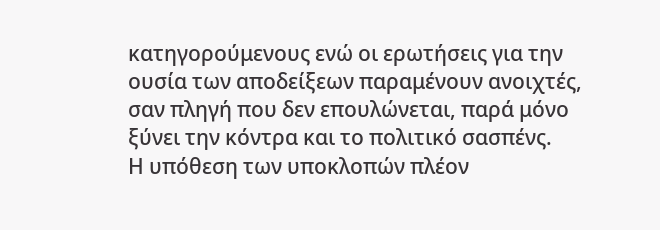κατηγορούμενους ενώ οι ερωτήσεις για την ουσία των αποδείξεων παραμένουν ανοιχτές, σαν πληγή που δεν επουλώνεται, παρά μόνο ξύνει την κόντρα και το πολιτικό σασπένς.
Η υπόθεση των υποκλοπών πλέον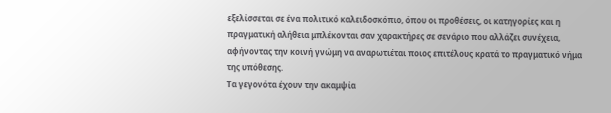εξελίσσεται σε ένα πολιτικό καλειδοσκόπιο, όπου οι προθέσεις, οι κατηγορίες και η πραγματική αλήθεια μπλέκονται σαν χαρακτήρες σε σενάριο που αλλάζει συνέχεια, αφήνοντας την κοινή γνώμη να αναρωτιέται ποιος επιτέλους κρατά το πραγματικό νήμα της υπόθεσης.
Τα γεγονότα έχουν την ακαμψία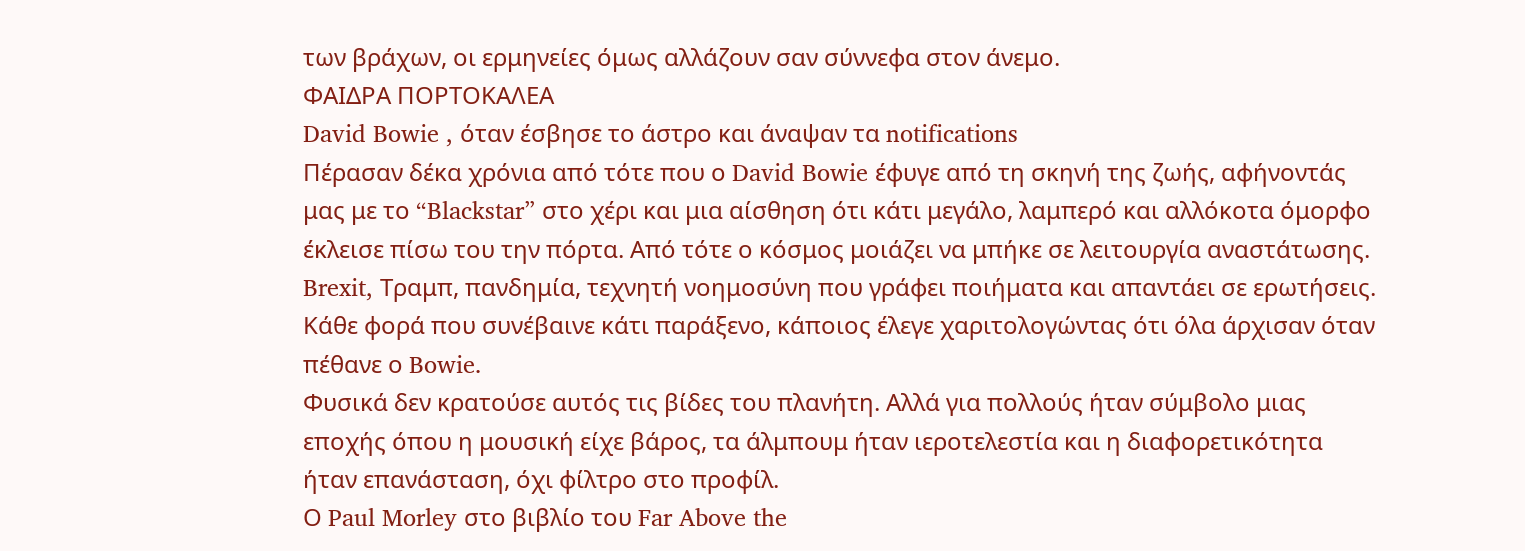των βράχων, οι ερμηνείες όμως αλλάζουν σαν σύννεφα στον άνεμο.
ΦΑΙΔΡΑ ΠΟΡΤΟΚΑΛΕΑ
David Bowie , όταν έσβησε το άστρο και άναψαν τα notifications
Πέρασαν δέκα χρόνια από τότε που ο David Bowie έφυγε από τη σκηνή της ζωής, αφήνοντάς μας με το “Blackstar” στο χέρι και μια αίσθηση ότι κάτι μεγάλο, λαμπερό και αλλόκοτα όμορφο έκλεισε πίσω του την πόρτα. Από τότε ο κόσμος μοιάζει να μπήκε σε λειτουργία αναστάτωσης. Brexit, Τραμπ, πανδημία, τεχνητή νοημοσύνη που γράφει ποιήματα και απαντάει σε ερωτήσεις. Κάθε φορά που συνέβαινε κάτι παράξενο, κάποιος έλεγε χαριτολογώντας ότι όλα άρχισαν όταν πέθανε ο Bowie.
Φυσικά δεν κρατούσε αυτός τις βίδες του πλανήτη. Αλλά για πολλούς ήταν σύμβολο μιας εποχής όπου η μουσική είχε βάρος, τα άλμπουμ ήταν ιεροτελεστία και η διαφορετικότητα ήταν επανάσταση, όχι φίλτρο στο προφίλ.
Ο Paul Morley στο βιβλίο του Far Above the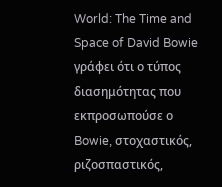World: The Time and Space of David Bowie γράφει ότι ο τύπος διασημότητας που εκπροσωπούσε ο Bowie, στοχαστικός, ριζοσπαστικός,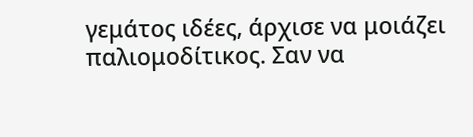γεμάτος ιδέες, άρχισε να μοιάζει παλιομοδίτικος. Σαν να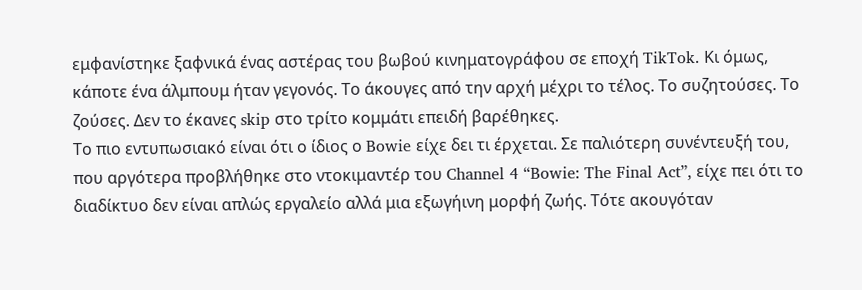εμφανίστηκε ξαφνικά ένας αστέρας του βωβού κινηματογράφου σε εποχή TikTok. Κι όμως, κάποτε ένα άλμπουμ ήταν γεγονός. Το άκουγες από την αρχή μέχρι το τέλος. Το συζητούσες. Το ζούσες. Δεν το έκανες skip στο τρίτο κομμάτι επειδή βαρέθηκες.
Το πιο εντυπωσιακό είναι ότι ο ίδιος ο Bowie είχε δει τι έρχεται. Σε παλιότερη συνέντευξή του, που αργότερα προβλήθηκε στο ντοκιμαντέρ του Channel 4 “Bowie: The Final Act”, είχε πει ότι το διαδίκτυο δεν είναι απλώς εργαλείο αλλά μια εξωγήινη μορφή ζωής. Τότε ακουγόταν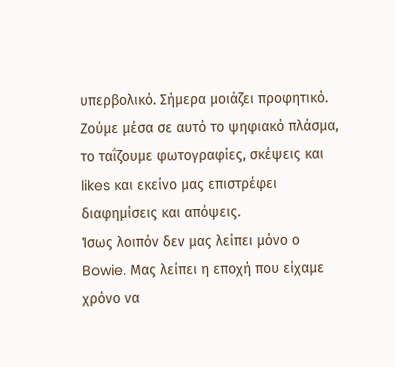υπερβολικό. Σήμερα μοιάζει προφητικό. Ζούμε μέσα σε αυτό το ψηφιακό πλάσμα, το ταΐζουμε φωτογραφίες, σκέψεις και likes και εκείνο μας επιστρέφει διαφημίσεις και απόψεις.
Ίσως λοιπόν δεν μας λείπει μόνο ο Bowie. Μας λείπει η εποχή που είχαμε χρόνο να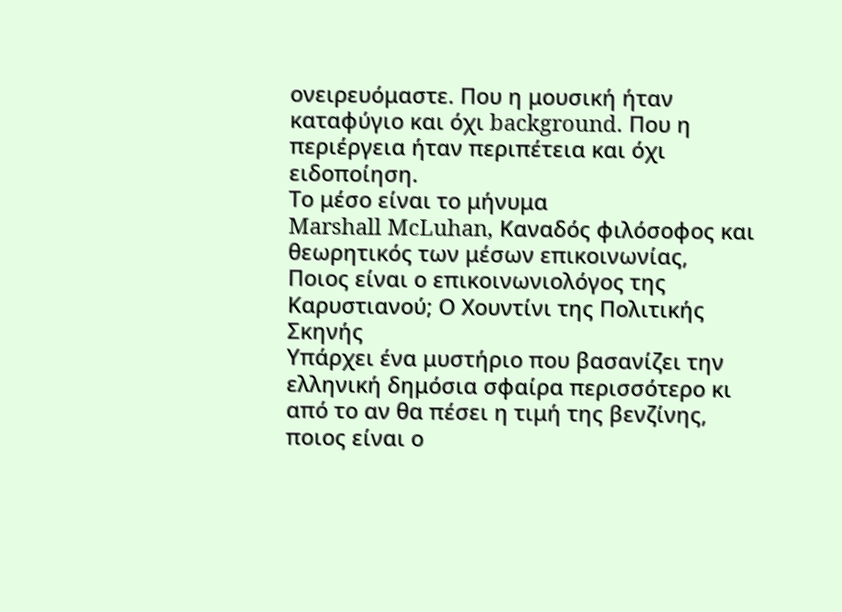ονειρευόμαστε. Που η μουσική ήταν καταφύγιο και όχι background. Που η περιέργεια ήταν περιπέτεια και όχι ειδοποίηση.
Το μέσο είναι το μήνυμα
Marshall McLuhan, Καναδός φιλόσοφος και θεωρητικός των μέσων επικοινωνίας,
Ποιος είναι ο επικοινωνιολόγος της Καρυστιανού; Ο Χουντίνι της Πολιτικής Σκηνής
Υπάρχει ένα μυστήριο που βασανίζει την ελληνική δημόσια σφαίρα περισσότερο κι από το αν θα πέσει η τιμή της βενζίνης, ποιος είναι ο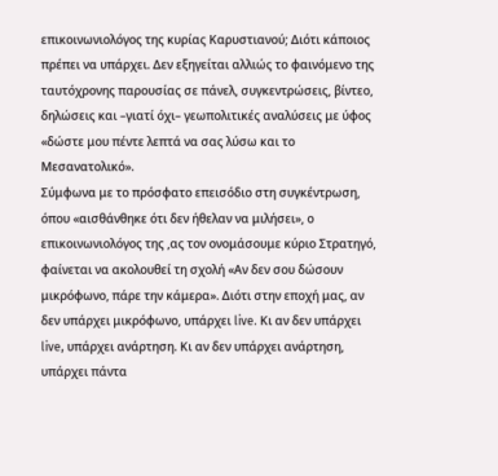επικοινωνιολόγος της κυρίας Καρυστιανού; Διότι κάποιος πρέπει να υπάρχει. Δεν εξηγείται αλλιώς το φαινόμενο της ταυτόχρονης παρουσίας σε πάνελ, συγκεντρώσεις, βίντεο, δηλώσεις και –γιατί όχι– γεωπολιτικές αναλύσεις με ύφος «δώστε μου πέντε λεπτά να σας λύσω και το Μεσανατολικό».
Σύμφωνα με το πρόσφατο επεισόδιο στη συγκέντρωση, όπου «αισθάνθηκε ότι δεν ήθελαν να μιλήσει», ο επικοινωνιολόγος της ,ας τον ονομάσουμε κύριο Στρατηγό, φαίνεται να ακολουθεί τη σχολή «Αν δεν σου δώσουν μικρόφωνο, πάρε την κάμερα». Διότι στην εποχή μας, αν δεν υπάρχει μικρόφωνο, υπάρχει live. Κι αν δεν υπάρχει live, υπάρχει ανάρτηση. Κι αν δεν υπάρχει ανάρτηση, υπάρχει πάντα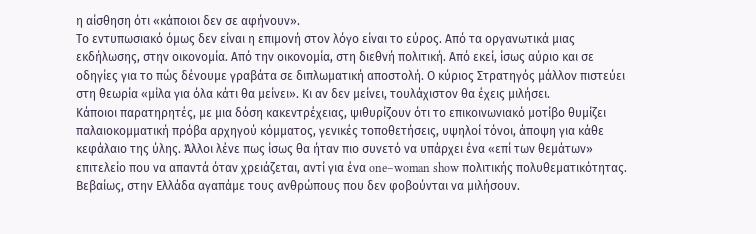η αίσθηση ότι «κάποιοι δεν σε αφήνουν».
Το εντυπωσιακό όμως δεν είναι η επιμονή στον λόγο είναι το εύρος. Από τα οργανωτικά μιας εκδήλωσης, στην οικονομία. Από την οικονομία, στη διεθνή πολιτική. Από εκεί, ίσως αύριο και σε οδηγίες για το πώς δένουμε γραβάτα σε διπλωματική αποστολή. Ο κύριος Στρατηγός μάλλον πιστεύει στη θεωρία «μίλα για όλα κάτι θα μείνει». Κι αν δεν μείνει, τουλάχιστον θα έχεις μιλήσει.
Κάποιοι παρατηρητές, με μια δόση κακεντρέχειας, ψιθυρίζουν ότι το επικοινωνιακό μοτίβο θυμίζει παλαιοκομματική πρόβα αρχηγού κόμματος, γενικές τοποθετήσεις, υψηλοί τόνοι, άποψη για κάθε κεφάλαιο της ύλης. Άλλοι λένε πως ίσως θα ήταν πιο συνετό να υπάρχει ένα «επί των θεμάτων» επιτελείο που να απαντά όταν χρειάζεται, αντί για ένα one–woman show πολιτικής πολυθεματικότητας.
Βεβαίως, στην Ελλάδα αγαπάμε τους ανθρώπους που δεν φοβούνται να μιλήσουν.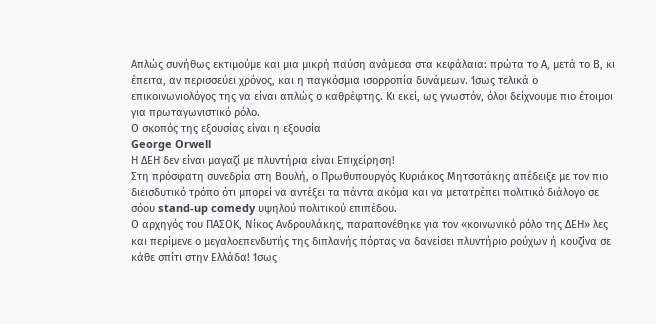Απλώς συνήθως εκτιμούμε και μια μικρή παύση ανάμεσα στα κεφάλαια: πρώτα το Α, μετά το Β, κι έπειτα, αν περισσεύει χρόνος, και η παγκόσμια ισορροπία δυνάμεων. Ίσως τελικά ο επικοινωνιολόγος της να είναι απλώς ο καθρέφτης. Κι εκεί, ως γνωστόν, όλοι δείχνουμε πιο έτοιμοι για πρωταγωνιστικό ρόλο.
Ο σκοπός της εξουσίας είναι η εξουσία
George Orwell
Η ΔΕΗ δεν είναι μαγαζί με πλυντήρια είναι Επιχείρηση!
Στη πρόσφατη συνεδρία στη Βουλή, ο Πρωθυπουργός Κυριάκος Μητσοτάκης απέδειξε με τον πιο διεισδυτικό τρόπο ότι μπορεί να αντέξει τα πάντα ακόμα και να μετατρέπει πολιτικό διάλογο σε σόου stand-up comedy υψηλού πολιτικού επιπέδου.
Ο αρχηγός του ΠΑΣΟΚ, Νίκος Ανδρουλάκης, παραπονέθηκε για τον «κοινωνικό ρόλο της ΔΕΗ» λες και περίμενε ο μεγαλοεπενδυτής της διπλανής πόρτας να δανείσει πλυντήριο ρούχων ή κουζίνα σε κάθε σπίτι στην Ελλάδα! Ίσως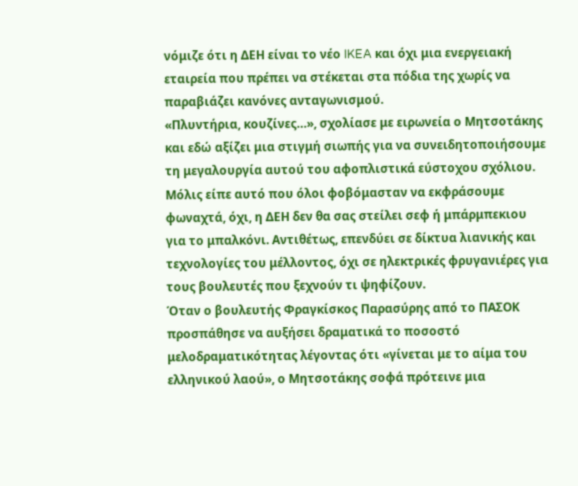νόμιζε ότι η ΔΕΗ είναι το νέο IKEA και όχι μια ενεργειακή εταιρεία που πρέπει να στέκεται στα πόδια της χωρίς να παραβιάζει κανόνες ανταγωνισμού.
«Πλυντήρια, κουζίνες…», σχολίασε με ειρωνεία ο Μητσοτάκης και εδώ αξίζει μια στιγμή σιωπής για να συνειδητοποιήσουμε τη μεγαλουργία αυτού του αφοπλιστικά εύστοχου σχόλιου. Μόλις είπε αυτό που όλοι φοβόμασταν να εκφράσουμε φωναχτά, όχι, η ΔΕΗ δεν θα σας στείλει σεφ ή μπάρμπεκιου για το μπαλκόνι. Αντιθέτως, επενδύει σε δίκτυα λιανικής και τεχνολογίες του μέλλοντος, όχι σε ηλεκτρικές φρυγανιέρες για τους βουλευτές που ξεχνούν τι ψηφίζουν.
Όταν ο βουλευτής Φραγκίσκος Παρασύρης από το ΠΑΣΟΚ προσπάθησε να αυξήσει δραματικά το ποσοστό μελοδραματικότητας λέγοντας ότι «γίνεται με το αίμα του ελληνικού λαού», ο Μητσοτάκης σοφά πρότεινε μια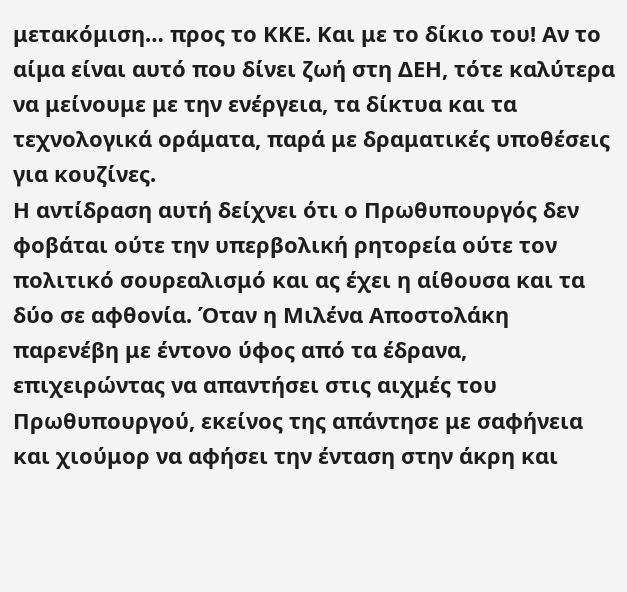μετακόμιση… προς το ΚΚΕ. Και με το δίκιο του! Αν το αίμα είναι αυτό που δίνει ζωή στη ΔΕΗ, τότε καλύτερα να μείνουμε με την ενέργεια, τα δίκτυα και τα τεχνολογικά οράματα, παρά με δραματικές υποθέσεις για κουζίνες.
Η αντίδραση αυτή δείχνει ότι ο Πρωθυπουργός δεν φοβάται ούτε την υπερβολική ρητορεία ούτε τον πολιτικό σουρεαλισμό και ας έχει η αίθουσα και τα δύο σε αφθονία. Όταν η Μιλένα Αποστολάκη παρενέβη με έντονο ύφος από τα έδρανα, επιχειρώντας να απαντήσει στις αιχμές του Πρωθυπουργού, εκείνος της απάντησε με σαφήνεια και χιούμορ να αφήσει την ένταση στην άκρη και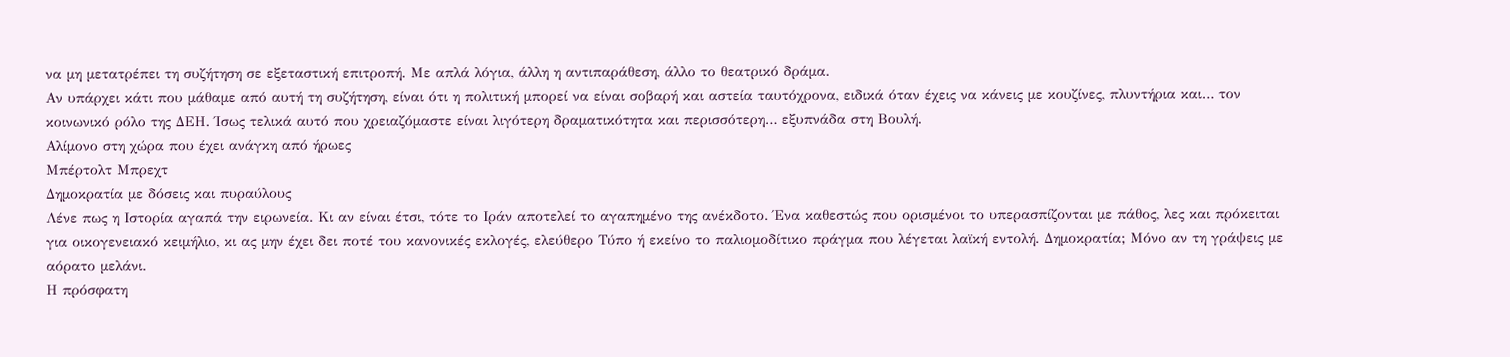να μη μετατρέπει τη συζήτηση σε εξεταστική επιτροπή. Με απλά λόγια, άλλη η αντιπαράθεση, άλλο το θεατρικό δράμα.
Αν υπάρχει κάτι που μάθαμε από αυτή τη συζήτηση, είναι ότι η πολιτική μπορεί να είναι σοβαρή και αστεία ταυτόχρονα, ειδικά όταν έχεις να κάνεις με κουζίνες, πλυντήρια και… τον κοινωνικό ρόλο της ΔΕΗ. Ίσως τελικά αυτό που χρειαζόμαστε είναι λιγότερη δραματικότητα και περισσότερη… εξυπνάδα στη Βουλή.
Αλίμονο στη χώρα που έχει ανάγκη από ήρωες
Μπέρτολτ Μπρεχτ
Δημοκρατία με δόσεις και πυραύλους
Λένε πως η Ιστορία αγαπά την ειρωνεία. Κι αν είναι έτσι, τότε το Ιράν αποτελεί το αγαπημένο της ανέκδοτο. Ένα καθεστώς που ορισμένοι το υπερασπίζονται με πάθος, λες και πρόκειται για οικογενειακό κειμήλιο, κι ας μην έχει δει ποτέ του κανονικές εκλογές, ελεύθερο Τύπο ή εκείνο το παλιομοδίτικο πράγμα που λέγεται λαϊκή εντολή. Δημοκρατία; Μόνο αν τη γράψεις με αόρατο μελάνι.
Η πρόσφατη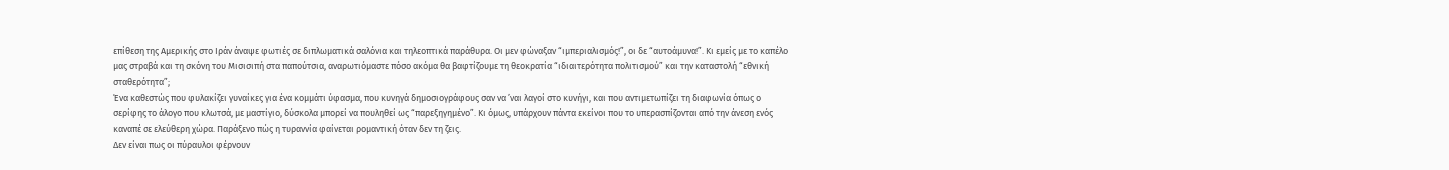επίθεση της Αμερικής στο Ιράν άναψε φωτιές σε διπλωματικά σαλόνια και τηλεοπτικά παράθυρα. Οι μεν φώναξαν “ιμπεριαλισμός!”, οι δε “αυτοάμυνα!”. Κι εμείς με το καπέλο μας στραβά και τη σκόνη του Μισισιπή στα παπούτσια, αναρωτιόμαστε πόσο ακόμα θα βαφτίζουμε τη θεοκρατία “ιδιαιτερότητα πολιτισμού” και την καταστολή “εθνική σταθερότητα”;
Ένα καθεστώς που φυλακίζει γυναίκες για ένα κομμάτι ύφασμα, που κυνηγά δημοσιογράφους σαν να ’ναι λαγοί στο κυνήγι, και που αντιμετωπίζει τη διαφωνία όπως ο σερίφης το άλογο που κλωτσά, με μαστίγιο, δύσκολα μπορεί να πουληθεί ως “παρεξηγημένο”. Κι όμως, υπάρχουν πάντα εκείνοι που το υπερασπίζονται από την άνεση ενός καναπέ σε ελεύθερη χώρα. Παράξενο πώς η τυραννία φαίνεται ρομαντική όταν δεν τη ζεις.
Δεν είναι πως οι πύραυλοι φέρνουν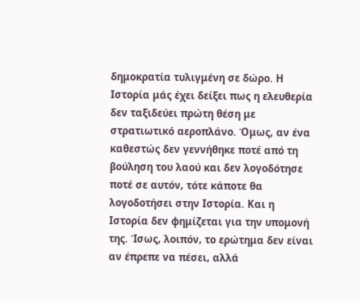δημοκρατία τυλιγμένη σε δώρο. Η Ιστορία μάς έχει δείξει πως η ελευθερία δεν ταξιδεύει πρώτη θέση με στρατιωτικό αεροπλάνο. Όμως, αν ένα καθεστώς δεν γεννήθηκε ποτέ από τη βούληση του λαού και δεν λογοδότησε ποτέ σε αυτόν, τότε κάποτε θα λογοδοτήσει στην Ιστορία. Και η Ιστορία δεν φημίζεται για την υπομονή της. Ίσως, λοιπόν, το ερώτημα δεν είναι αν έπρεπε να πέσει, αλλά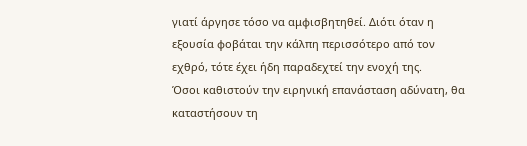γιατί άργησε τόσο να αμφισβητηθεί. Διότι όταν η εξουσία φοβάται την κάλπη περισσότερο από τον εχθρό, τότε έχει ήδη παραδεχτεί την ενοχή της.
Όσοι καθιστούν την ειρηνική επανάσταση αδύνατη, θα καταστήσουν τη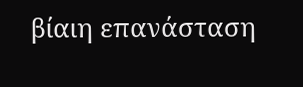βίαιη επανάσταση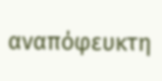αναπόφευκτη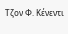Τζον Φ. Κένεντι